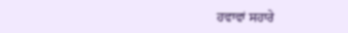ਹਵਾਵਾਂ ਸਹਾਰੇ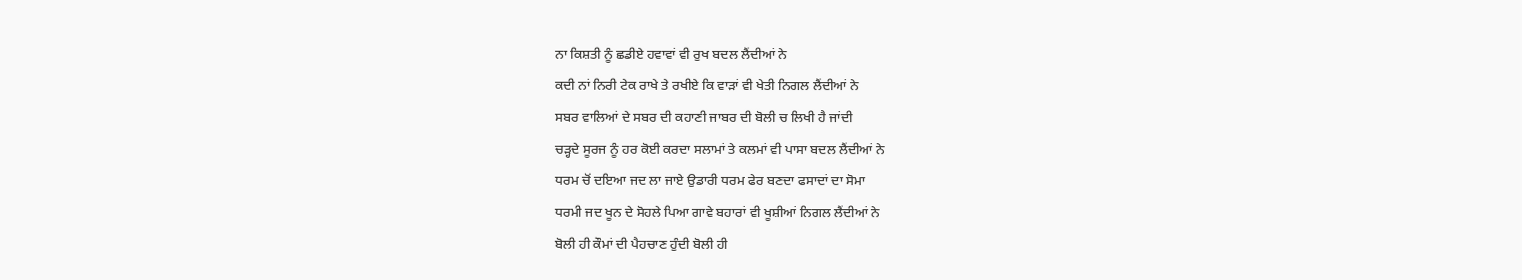ਨਾ ਕਿਸ਼ਤੀ ਨੂੰ ਛਡੀਏ ਹਵਾਵਾਂ ਵੀ ਰੁਖ ਬਦਲ ਲੈਂਦੀਆਂ ਨੇ
ਕਦੀ ਨਾਂ ਨਿਰੀ ਟੇਕ ਰਾਖੇ ਤੇ ਰਖੀਏ ਕਿ ਵਾੜਾਂ ਵੀ ਖੇਤੀ ਨਿਗਲ ਲੈਂਦੀਆਂ ਨੇ
ਸਬਰ ਵਾਲਿਆਂ ਦੇ ਸਬਰ ਦੀ ਕਹਾਣੀ ਜਾਬਰ ਦੀ ਬੋਲੀ ਚ ਲਿਖੀ ਹੈ ਜਾਂਦੀ
ਚੜ੍ਹਦੇ ਸੂਰਜ ਨੂੰ ਹਰ ਕੋਈ ਕਰਦਾ ਸਲਾਮਾਂ ਤੇ ਕਲਮਾਂ ਵੀ ਪਾਸਾ ਬਦਲ ਲੈਂਦੀਆਂ ਨੇ
ਧਰਮ ਚੋਂ ਦਇਆ ਜਦ ਲਾ ਜਾਏ ਉਡਾਰੀ ਧਰਮ ਫੇਰ ਬਣਦਾ ਫਸਾਦਾਂ ਦਾ ਸੋਮਾ
ਧਰਮੀ ਜਦ ਖੂਨ ਦੇ ਸੋਹਲੇ ਪਿਆ ਗਾਵੇ ਬਹਾਰਾਂ ਵੀ ਖੂਸ਼ੀਆਂ ਨਿਗਲ ਲੈਂਦੀਆਂ ਨੇ
ਬੋਲੀ ਹੀ ਕੌਮਾਂ ਦੀ ਪੈਹਚਾਣ ਹੁੰਦੀ ਬੋਲੀ ਹੀ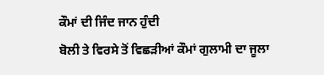ਕੌਮਾਂ ਦੀ ਜਿੰਦ ਜਾਨ ਹੁੰਦੀ
ਬੋਲੀ ਤੇ ਵਿਰਸੇ ਤੋਂ ਵਿਛੜੀਆਂ ਕੌਮਾਂ ਗੁਲਾਮੀ ਦਾ ਜੂਲਾ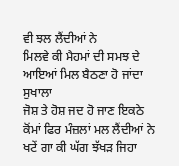ਵੀ ਝਲ ਲੈਂਦੀਆਂ ਨੇ
ਮਿਲਵੇ ਕੀ ਮੈਹਮਾਂ ਦੀ ਸਮਝ ਦੇ ਆਇਆਂ ਮਿਲ ਬੈਠਣਾ ਹੋ ਜਾਂਦਾ ਸੁਖਾਲਾ
ਜੋਸ਼ ਤੇ ਹੋਸ਼ ਜਦ ਹੋ ਜਾਣ ਇਕਠੇ ਕੋਂਮਾਂ ਫਿਰ ਮੰਜ਼ਲਾਂ ਮਲ ਲੈਂਦੀਆਂ ਨੇ
ਖਟੇਂ ਗਾ ਕੀ ਘੱਗ ਝੱਖੜ ਜਿਹਾ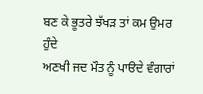ਬਣ ਕੇ ਭੂਤਰੇ ਝੱਖੜ ਤਾਂ ਕਮ ਉਮਰ ਹੁੰਦੇ
ਅਣਖੀ ਜਦ ਮੌਤ ਨੂੰ ਪਾੳਦੇ ਵੰਗਾਰਾਂ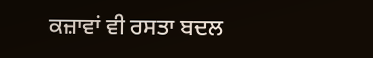ਕਜ਼ਾਵਾਂ ਵੀ ਰਸਤਾ ਬਦਲ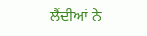ਲੈਂਦੀਆਂ ਨੇ